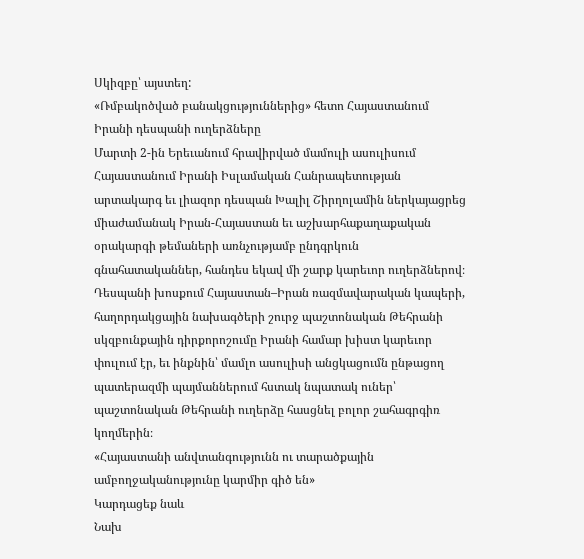Սկիզբը՝ այստեղ:
«Ռմբակոծված բանակցություններից» հետո Հայաստանում Իրանի դեսպանի ուղերձները
Մարտի 2-ին Երեւանում հրավիրված մամուլի ասուլիսում Հայաստանում Իրանի Իսլամական Հանրապետության արտակարգ եւ լիազոր դեսպան Խալիլ Շիրղոլամին ներկայացրեց միաժամանակ Իրան-Հայաստան եւ աշխարհաքաղաքական օրակարգի թեմաների առնչությամբ ընդգրկուն գնահատականներ, հանդես եկավ մի շարք կարեւոր ուղերձներով։ Դեսպանի խոսքում Հայաստան–Իրան ռազմավարական կապերի, հաղորդակցային նախագծերի շուրջ պաշտոնական Թեհրանի սկզբունքային դիրքորոշումը Իրանի համար խիստ կարեւոր փուլում էր, եւ ինքնին՝ մամլո ասուլիսի անցկացումն ընթացող պատերազմի պայմաններում հստակ նպատակ ուներ՝ պաշտոնական Թեհրանի ուղերձը հասցնել բոլոր շահագրգիռ կողմերին։
«Հայաստանի անվտանգությունն ու տարածքային ամբողջականությունը կարմիր գիծ են»
Կարդացեք նաև
Նախ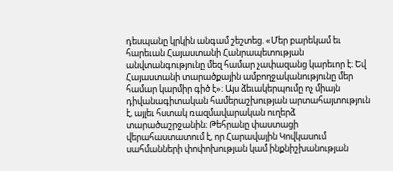դեսպանը կրկին անգամ շեշտեց. «Մեր բարեկամ եւ հարեւան Հայաստանի Հանրապետության անվտանգությունը մեզ համար չափազանց կարեւոր է։ Եվ Հայաստանի տարածքային ամբողջականությունը մեր համար կարմիր գիծ է»։ Այս ձեւակերպումը ոչ միայն դիվանագիտական համերաշխության արտահայտություն է, այլեւ հստակ ռազմավարական ուղերձ տարածաշրջանին։ Թեհրանը փաստացի վերահաստատում է, որ Հարավային Կովկասում սահմանների փոփոխության կամ ինքնիշխանության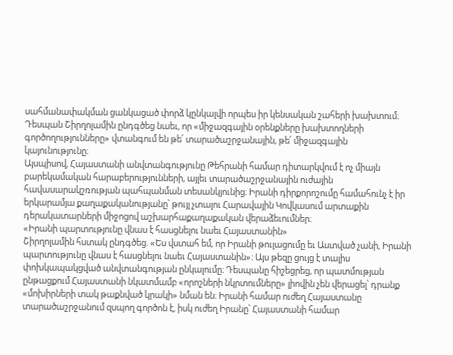սահմանափակման ցանկացած փորձ կընկալվի որպես իր կենսական շահերի խախտում։ Դեսպան Շիրղոլամին ընդգծեց նաեւ, որ «միջազգային օրենքները խախտողների գործողությունները» վտանգում են թե՛ տարածաշրջանային, թե՛ միջազգային կայունությունը։
Այսպիսով, Հայաստանի անվտանգությունը Թեհրանի համար դիտարկվում է ոչ միայն բարեկամական հարաբերությունների, այլեւ տարածաշրջանային ուժային հավասարակշռության պահպանման տեսանկյունից։ Իրանի դիրքորոշումը համահունչ է իր երկարամյա քաղաքականությանը՝ թույլ չտալու Հարավային Կովկասում արտաքին դերակատարների միջոցով աշխարհաքաղաքական վերաձեւումներ։
«Իրանի պարտությունը վնաս է հասցնելու նաեւ Հայաստանին»
Շիրղոլամին հստակ ընդգծեց. «Ես վստահ եմ, որ Իրանի թուլացումը եւ Աստված չանի, Իրանի պարտությունը վնաս է հասցնելու նաեւ Հայաստանին»։ Այս թեզը ցույց է տալիս փոխկապակցված անվտանգության ընկալումը։ Դեսպանը հիշեցրեց, որ պատմության ընթացքում Հայաստանի նկատմամբ «որոշների նկրտումները» լիովին չեն վերացել՝ դրանք «մոխիրների տակ թաքնված կրակի» նման են։ Իրանի համար ուժեղ Հայաստանը տարածաշրջանում զսպող գործոն է, իսկ ուժեղ Իրանը՝ Հայաստանի համար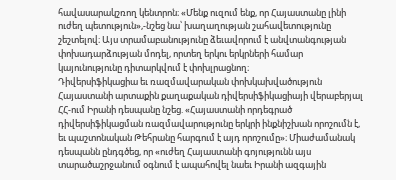հավասարակշռող կենտրոն։ «Մենք ուզում ենք, որ Հայաստանը լինի ուժեղ պետություն»,-նշեց նա՝ խաղաղության շահավետությունը շեշտելով։ Այս տրամաբանությունը ձեւավորում է անվտանգության փոխադարձության մոդել, որտեղ երկու երկրների համար կայունությունը դիտարկվում է փոխլրացնող։
Դիվերսիֆիկացիա եւ ռազմավարական փոխկախվածություն
Հայաստանի արտաքին քաղաքական դիվերսիֆիկացիայի վերաբերյալ ՀՀ-ում Իրանի դեսպանը նշեց. «Հայաստանի որդեգրած դիվերսիֆիկացման ռազմավարությունը երկրի ինքնիշխան որոշումն է, եւ պաշտոնական Թեհրանը հարգում է այդ որոշումը»։ Միաժամանակ դեսպանն ընդգծեց, որ «ուժեղ Հայաստանի գոյությունն այս տարածաշրջանում օգնում է ապահովել նաեւ Իրանի ազգային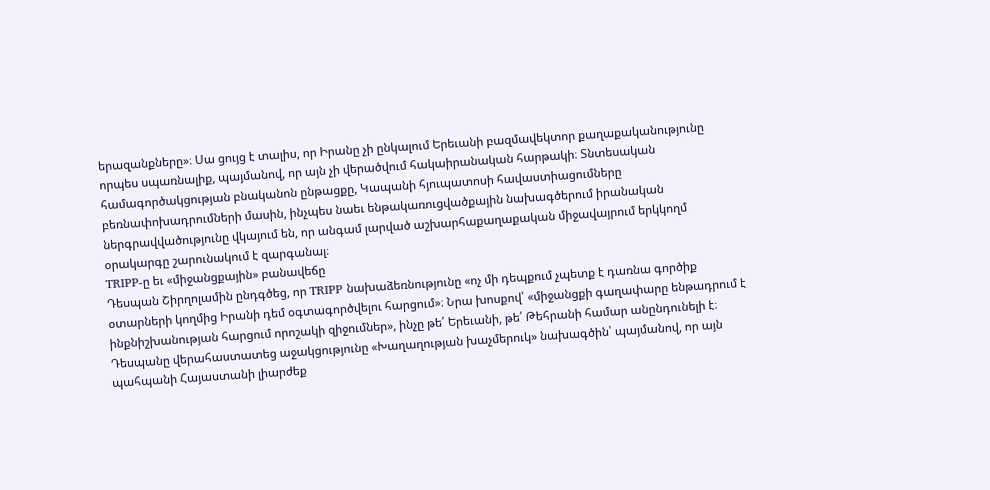երազանքները»։ Սա ցույց է տալիս, որ Իրանը չի ընկալում Երեւանի բազմավեկտոր քաղաքականությունը որպես սպառնալիք, պայմանով, որ այն չի վերածվում հակաիրանական հարթակի։ Տնտեսական համագործակցության բնականոն ընթացքը, Կապանի հյուպատոսի հավաստիացումները բեռնափոխադրումների մասին, ինչպես նաեւ ենթակառուցվածքային նախագծերում իրանական ներգրավվածությունը վկայում են, որ անգամ լարված աշխարհաքաղաքական միջավայրում երկկողմ օրակարգը շարունակում է զարգանալ։
TRIPP-ը եւ «միջանցքային» բանավեճը
Դեսպան Շիրղոլամին ընդգծեց, որ TRIPP նախաձեռնությունը «ոչ մի դեպքում չպետք է դառնա գործիք օտարների կողմից Իրանի դեմ օգտագործվելու հարցում»։ Նրա խոսքով՝ «միջանցքի գաղափարը ենթադրում է ինքնիշխանության հարցում որոշակի զիջումներ», ինչը թե՛ Երեւանի, թե՛ Թեհրանի համար անընդունելի է։ Դեսպանը վերահաստատեց աջակցությունը «Խաղաղության խաչմերուկ» նախագծին՝ պայմանով, որ այն պահպանի Հայաստանի լիարժեք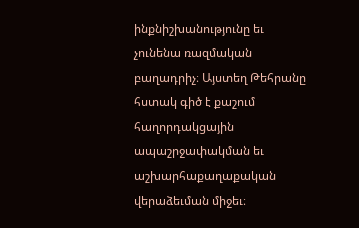ինքնիշխանությունը եւ չունենա ռազմական բաղադրիչ։ Այստեղ Թեհրանը հստակ գիծ է քաշում հաղորդակցային ապաշրջափակման եւ աշխարհաքաղաքական վերաձեւման միջեւ։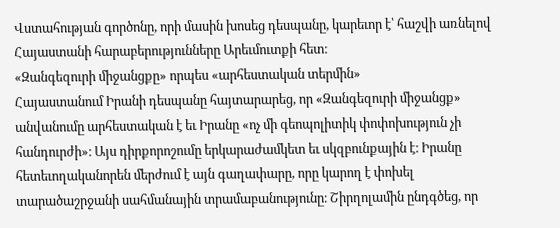Վստահության գործոնը, որի մասին խոսեց դեսպանը, կարեւոր է՝ հաշվի առնելով Հայաստանի հարաբերությունները Արեւմուտքի հետ։
«Զանգեզուրի միջանցքը» որպես «արհեստական տերմին»
Հայաստանում Իրանի դեսպանը հայտարարեց, որ «Զանգեզուրի միջանցք» անվանումը արհեստական է եւ Իրանը «ոչ մի գեոպոլիտիկ փոփոխություն չի հանդուրժի»։ Այս դիրքորոշումը երկարաժամկետ եւ սկզբունքային է։ Իրանը հետեւողականորեն մերժում է այն գաղափարը, որը կարող է փոխել տարածաշրջանի սահմանային տրամաբանությունը։ Շիրղոլամին ընդգծեց, որ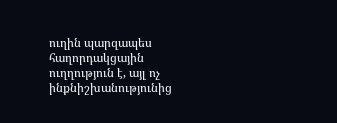ուղին պարզապես հաղորդակցային ուղղություն է, այլ ոչ ինքնիշխանությունից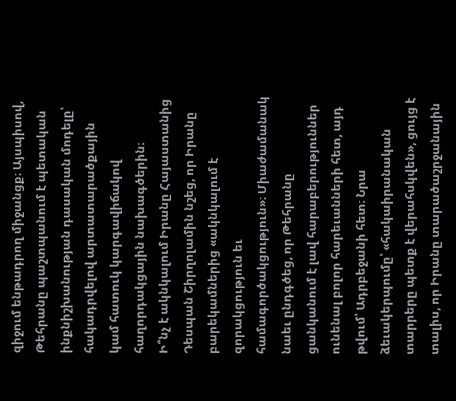զիջում ենթադրող միջանցք։ Այսպիսով, Թեհրանը պաշտպանում է պետական ինքնիշխանության դասական մոդելը՝ հակադրվելով արտատարածքային կամ հատուկ կարգավիճակով հաղորդակցային նախագծերին։
Ի՞նչ է ակնկալում Իրանը Հայաստանից
Դեսպան Շիրղոլամին նշեց, որ Իրանը բարեկամներից «ակնկալում է զորակցություն եւ համագործակցություն»։ Միաժամանակ նաեւ ընդգծեց, որ Թեհրանը ցանկանում է լավ հարաբերություններ ունենալ բոլոր հարեւանների հետ, այդ թվում՝ Ադրբեջանի հետ։ Նրա ձեւակերպումը՝ «հակաիրանական տարրերը պետք է վերահսկվեն», ցույց է տալիս, որ Իրանը տարածաշրջանային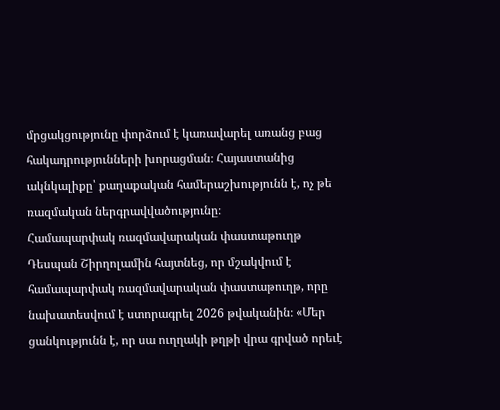մրցակցությունը փորձում է կառավարել առանց բաց հակադրությունների խորացման։ Հայաստանից ակնկալիքը՝ քաղաքական համերաշխությունն է, ոչ թե ռազմական ներգրավվածությունը։
Համապարփակ ռազմավարական փաստաթուղթ
Դեսպան Շիրղոլամին հայտնեց, որ մշակվում է համապարփակ ռազմավարական փաստաթուղթ, որը նախատեսվում է ստորագրել 2026 թվականին։ «Մեր ցանկությունն է, որ սա ուղղակի թղթի վրա գրված որեւէ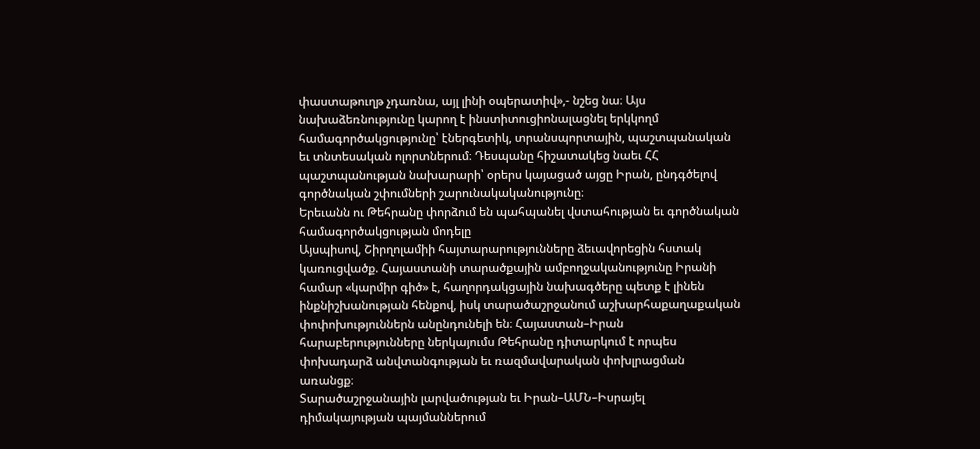փաստաթուղթ չդառնա, այլ լինի օպերատիվ»,- նշեց նա։ Այս նախաձեռնությունը կարող է ինստիտուցիոնալացնել երկկողմ համագործակցությունը՝ էներգետիկ, տրանսպորտային, պաշտպանական եւ տնտեսական ոլորտներում։ Դեսպանը հիշատակեց նաեւ ՀՀ պաշտպանության նախարարի՝ օրերս կայացած այցը Իրան, ընդգծելով գործնական շփումների շարունակականությունը։
Երեւանն ու Թեհրանը փորձում են պահպանել վստահության եւ գործնական համագործակցության մոդելը
Այսպիսով, Շիրղոլամիի հայտարարությունները ձեւավորեցին հստակ կառուցվածք. Հայաստանի տարածքային ամբողջականությունը Իրանի համար «կարմիր գիծ» է, հաղորդակցային նախագծերը պետք է լինեն ինքնիշխանության հենքով, իսկ տարածաշրջանում աշխարհաքաղաքական փոփոխություններն անընդունելի են։ Հայաստան–Իրան հարաբերությունները ներկայումս Թեհրանը դիտարկում է որպես փոխադարձ անվտանգության եւ ռազմավարական փոխլրացման առանցք։
Տարածաշրջանային լարվածության եւ Իրան–ԱՄՆ–Իսրայել դիմակայության պայմաններում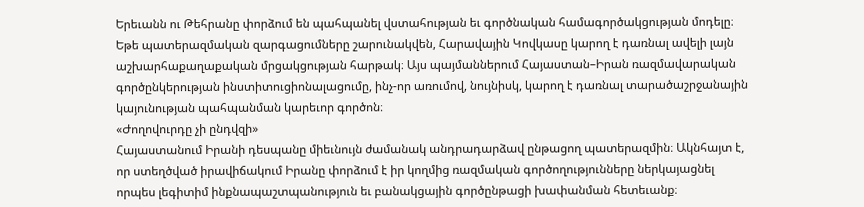Երեւանն ու Թեհրանը փորձում են պահպանել վստահության եւ գործնական համագործակցության մոդելը։
Եթե պատերազմական զարգացումները շարունակվեն, Հարավային Կովկասը կարող է դառնալ ավելի լայն աշխարհաքաղաքական մրցակցության հարթակ։ Այս պայմաններում Հայաստան–Իրան ռազմավարական գործընկերության ինստիտուցիոնալացումը, ինչ-որ առումով, նույնիսկ, կարող է դառնալ տարածաշրջանային կայունության պահպանման կարեւոր գործոն։
«Ժողովուրդը չի ընդվզի»
Հայաստանում Իրանի դեսպանը միեւնույն ժամանակ անդրադարձավ ընթացող պատերազմին։ Ակնհայտ է, որ ստեղծված իրավիճակում Իրանը փորձում է իր կողմից ռազմական գործողությունները ներկայացնել որպես լեգիտիմ ինքնապաշտպանություն եւ բանակցային գործընթացի խափանման հետեւանք։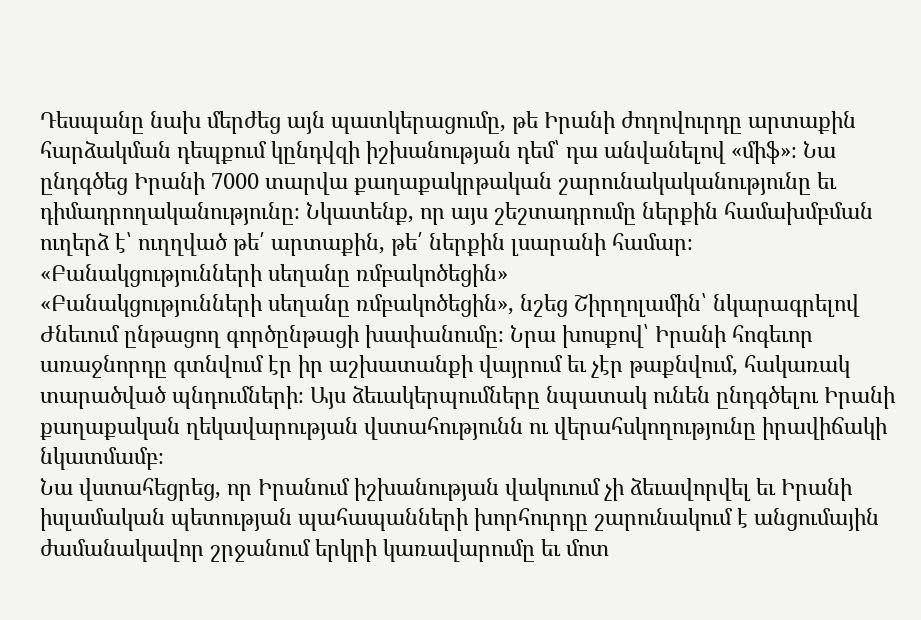Դեսպանը նախ մերժեց այն պատկերացումը, թե Իրանի ժողովուրդը արտաքին հարձակման դեպքում կընդվզի իշխանության դեմ՝ դա անվանելով «միֆ»։ Նա ընդգծեց Իրանի 7000 տարվա քաղաքակրթական շարունակականությունը եւ դիմադրողականությունը։ Նկատենք, որ այս շեշտադրումը ներքին համախմբման ուղերձ է՝ ուղղված թե՛ արտաքին, թե՛ ներքին լսարանի համար։
«Բանակցությունների սեղանը ռմբակոծեցին»
«Բանակցությունների սեղանը ռմբակոծեցին», նշեց Շիրղոլամին՝ նկարագրելով Ժնեւում ընթացող գործընթացի խափանումը։ Նրա խոսքով՝ Իրանի հոգեւոր առաջնորդը գտնվում էր իր աշխատանքի վայրում եւ չէր թաքնվում, հակառակ տարածված պնդումների։ Այս ձեւակերպումները նպատակ ունեն ընդգծելու Իրանի քաղաքական ղեկավարության վստահությունն ու վերահսկողությունը իրավիճակի նկատմամբ։
Նա վստահեցրեց, որ Իրանում իշխանության վակուում չի ձեւավորվել եւ Իրանի իսլամական պետության պահապանների խորհուրդը շարունակում է անցումային ժամանակավոր շրջանում երկրի կառավարումը եւ մոտ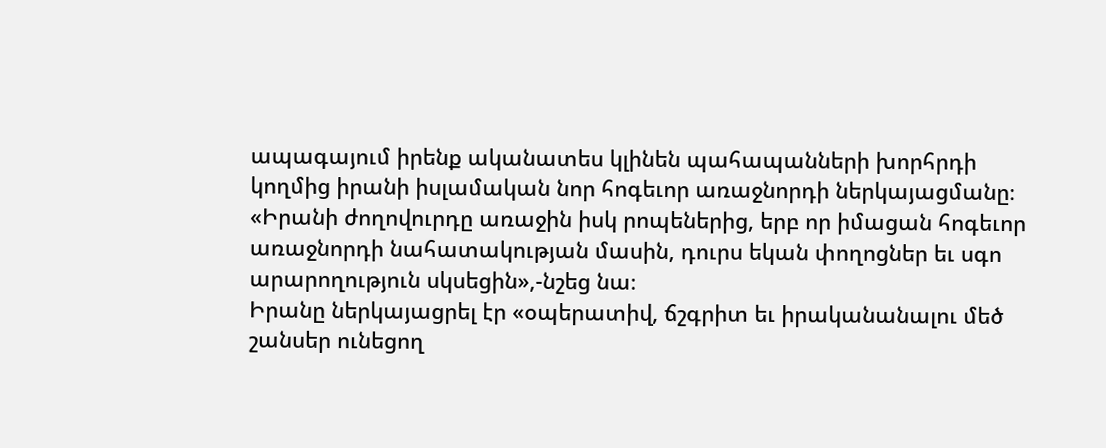ապագայում իրենք ականատես կլինեն պահապանների խորհրդի կողմից իրանի իսլամական նոր հոգեւոր առաջնորդի ներկայացմանը։ «Իրանի ժողովուրդը առաջին իսկ րոպեներից, երբ որ իմացան հոգեւոր առաջնորդի նահատակության մասին, դուրս եկան փողոցներ եւ սգո արարողություն սկսեցին»,-նշեց նա։
Իրանը ներկայացրել էր «օպերատիվ, ճշգրիտ եւ իրականանալու մեծ շանսեր ունեցող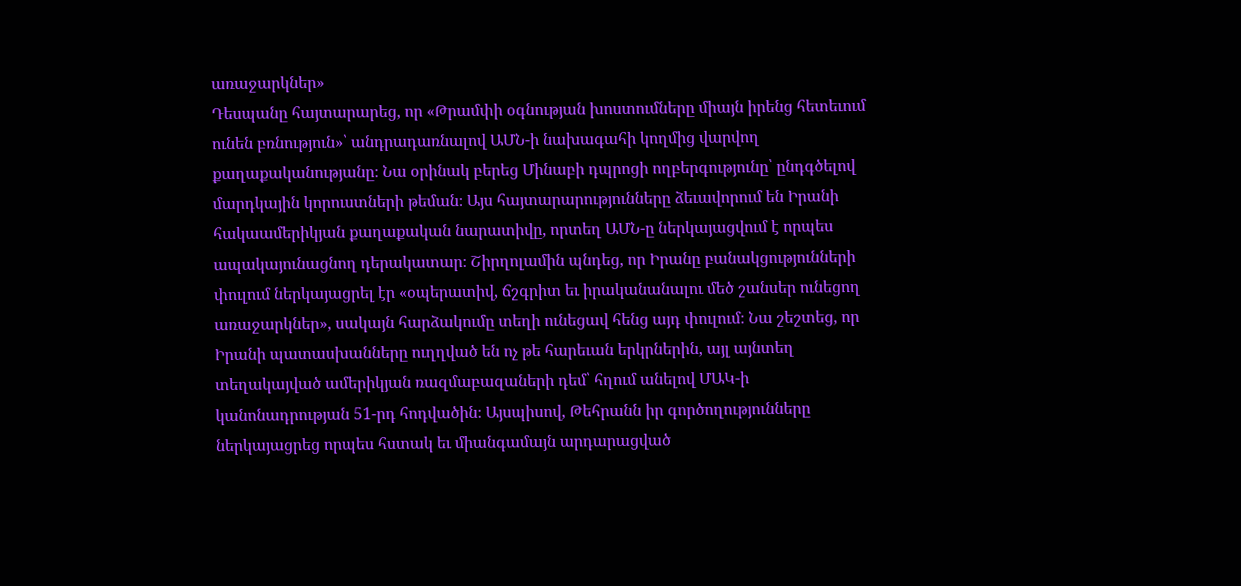առաջարկներ»
Դեսպանը հայտարարեց, որ «Թրամփի օգնության խոստումները միայն իրենց հետեւում ունեն բռնություն»՝ անդրադառնալով ԱՄՆ-ի նախագահի կողմից վարվող քաղաքականությանը։ Նա օրինակ բերեց Մինաբի դպրոցի ողբերգությունը՝ ընդգծելով մարդկային կորուստների թեման։ Այս հայտարարությունները ձեւավորում են Իրանի հակաամերիկյան քաղաքական նարատիվը, որտեղ ԱՄՆ-ը ներկայացվում է որպես ապակայունացնող դերակատար։ Շիրղոլամին պնդեց, որ Իրանը բանակցությունների փուլում ներկայացրել էր «օպերատիվ, ճշգրիտ եւ իրականանալու մեծ շանսեր ունեցող առաջարկներ», սակայն հարձակումը տեղի ունեցավ հենց այդ փուլում։ Նա շեշտեց, որ Իրանի պատասխանները ուղղված են ոչ թե հարեւան երկրներին, այլ այնտեղ տեղակայված ամերիկյան ռազմաբազաների դեմ՝ հղում անելով ՄԱԿ-ի կանոնադրության 51-րդ հոդվածին։ Այսպիսով, Թեհրանն իր գործողությունները ներկայացրեց որպես հստակ եւ միանգամայն արդարացված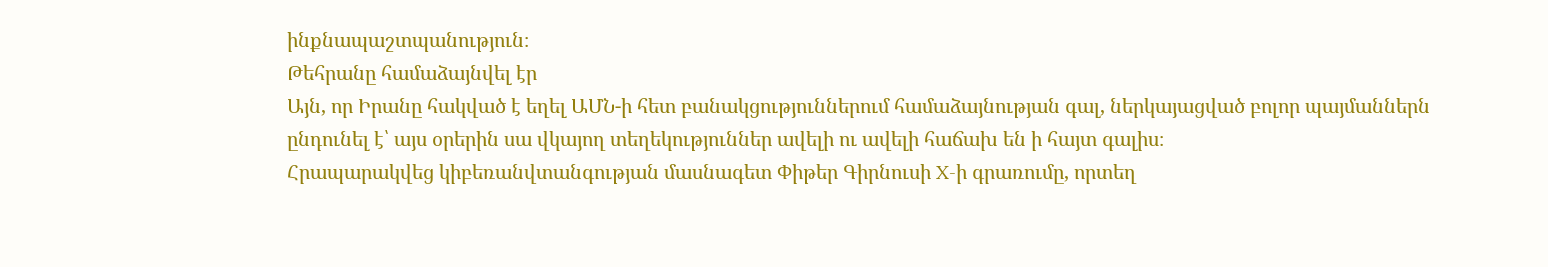ինքնապաշտպանություն։
Թեհրանը համաձայնվել էր
Այն, որ Իրանը հակված է եղել ԱՄՆ-ի հետ բանակցություններում համաձայնության գալ, ներկայացված բոլոր պայմաններն ընդունել է՝ այս օրերին սա վկայող տեղեկություններ ավելի ու ավելի հաճախ են ի հայտ գալիս։
Հրապարակվեց կիբեռանվտանգության մասնագետ Փիթեր Գիրնուսի X-ի գրառումը, որտեղ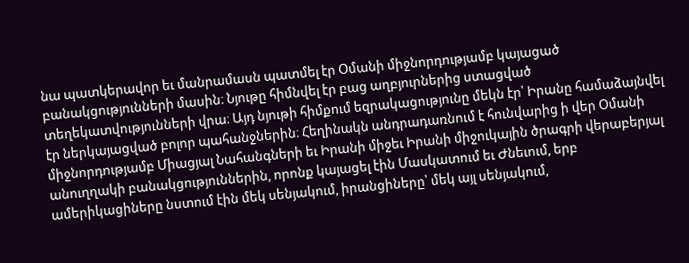նա պատկերավոր եւ մանրամասն պատմել էր Օմանի միջնորդությամբ կայացած բանակցությունների մասին։ Նյութը հիմնվել էր բաց աղբյուրներից ստացված տեղեկատվությունների վրա։ Այդ նյութի հիմքում եզրակացությունը մեկն էր՝ Իրանը համաձայնվել էր ներկայացված բոլոր պահանջներին։ Հեղինակն անդրադառնում է հունվարից ի վեր Օմանի միջնորդությամբ Միացյալ Նահանգների եւ Իրանի միջեւ Իրանի միջուկային ծրագրի վերաբերյալ անուղղակի բանակցություններին, որոնք կայացել էին Մասկատում եւ Ժնեւում, երբ ամերիկացիները նստում էին մեկ սենյակում, իրանցիները՝ մեկ այլ սենյակում,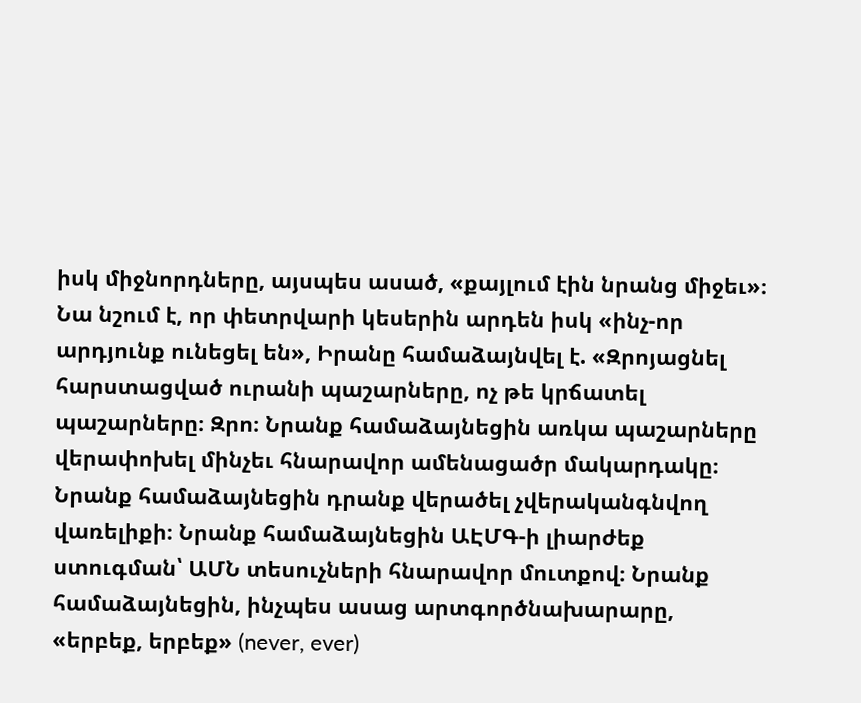իսկ միջնորդները, այսպես ասած, «քայլում էին նրանց միջեւ»։
Նա նշում է, որ փետրվարի կեսերին արդեն իսկ «ինչ-որ արդյունք ունեցել են», Իրանը համաձայնվել է. «Զրոյացնել հարստացված ուրանի պաշարները, ոչ թե կրճատել պաշարները։ Զրո։ Նրանք համաձայնեցին առկա պաշարները վերափոխել մինչեւ հնարավոր ամենացածր մակարդակը։ Նրանք համաձայնեցին դրանք վերածել չվերականգնվող վառելիքի։ Նրանք համաձայնեցին ԱԷՄԳ-ի լիարժեք ստուգման՝ ԱՄՆ տեսուչների հնարավոր մուտքով։ Նրանք համաձայնեցին, ինչպես ասաց արտգործնախարարը, «երբեք, երբեք» (never, ever)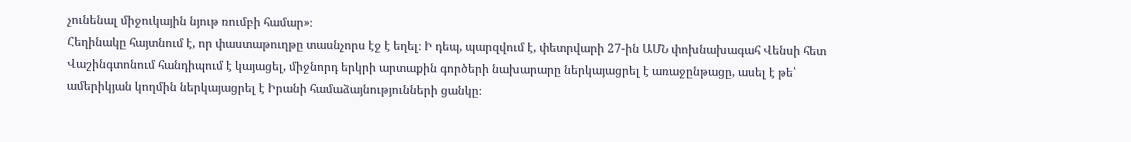չունենալ միջուկային նյութ ռումբի համար»։
Հեղինակը հայտնում է, որ փաստաթուղթը տասնչորս էջ է եղել։ Ի դեպ, պարզվում է, փետրվարի 27-ին ԱՄՆ փոխնախագահ Վենսի հետ Վաշինգտոնում հանդիպում է կայացել, միջնորդ երկրի արտաքին գործերի նախարարը ներկայացրել է առաջընթացը, ասել է թե՝ ամերիկյան կողմին ներկայացրել է Իրանի համաձայնությունների ցանկը։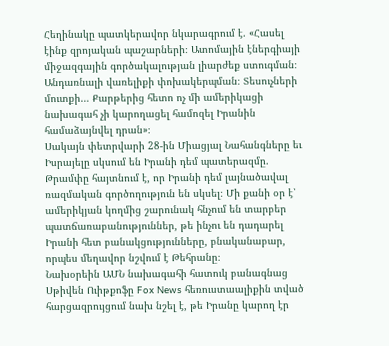Հեղինակը պատկերավոր նկարագրում է. «Հասել էինք զրոյական պաշարների։ Ատոմային էներգիայի միջազգային գործակալության լիարժեք ստուգման։ Անդառնալի վառելիքի փոխակերպման։ Տեսուչների մուտքի… Քարթերից հետո ոչ մի ամերիկացի նախագահ չի կարողացել համոզել Իրանին համաձայնվել դրան»։
Սակայն փետրվարի 28-ին Միացյալ Նահանգները եւ Իսրայելը սկսում են Իրանի դեմ պատերազմը. Թրամփը հայտնում է, որ Իրանի դեմ լայնածավալ ռազմական գործողություն են սկսել։ Մի քանի օր է՝ ամերիկյան կողմից շարունակ հնչում են տարբեր պատճառաբանություններ, թե ինչու են դադարել Իրանի հետ բանակցությունները, բնականաբար, որպես մեղավոր նշվում է Թեհրանը։
Նախօրեին ԱՄՆ նախագահի հատուկ բանագնաց Սթիվեն Ուիթքոֆը Fox News հեռուստաալիքին տված հարցազրույցում նախ նշել է, թե Իրանը կարող էր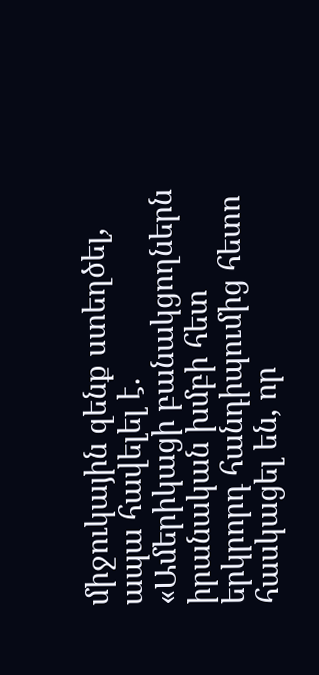միջուկային զենք ստեղծել, ապա հավելել է. «Ամերիկացի բանակցողներն իրանական խմբի հետ երկրորդ հանդիպումից հետո հասկացել են, որ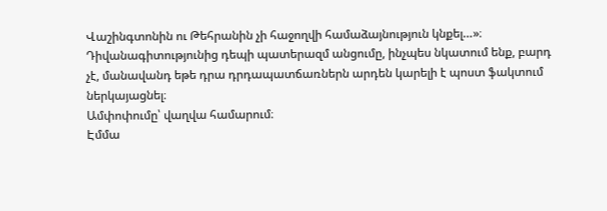Վաշինգտոնին ու Թեհրանին չի հաջողվի համաձայնություն կնքել…»։
Դիվանագիտությունից դեպի պատերազմ անցումը, ինչպես նկատում ենք, բարդ չէ, մանավանդ եթե դրա դրդապատճառներն արդեն կարելի է պոստ ֆակտում ներկայացնել։
Ամփոփումը՝ վաղվա համարում։
Էմմա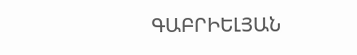ԳԱԲՐԻԵԼՅԱՆ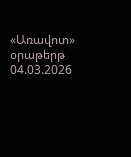«Առավոտ» օրաթերթ
04.03.2026